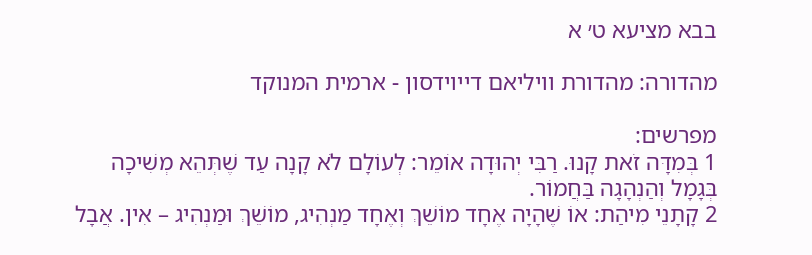בבא מציעא ט׳ א

מהדורה: מהדורת וויליאם דייוידסון - ארמית המנוקד

מפרשים:
1 בְּמִדָּה זֹאת קָנוּ. רַבִּי יְהוּדָה אוֹמֵר: לְעוֹלָם לֹא קָנָה עַד שֶׁתְּהֵא מְשִׁיכָה בְּגָמָל וְהַנְהָגָה בַּחֲמוֹר.
2 קָתָנֵי מִיהַת: אוֹ שֶׁהָיָה אֶחָד מוֹשֵׁךְ וְאֶחָד מַנְהִיג, מוֹשֵׁךְ וּמַנְהִיג – אִין. אֲבָל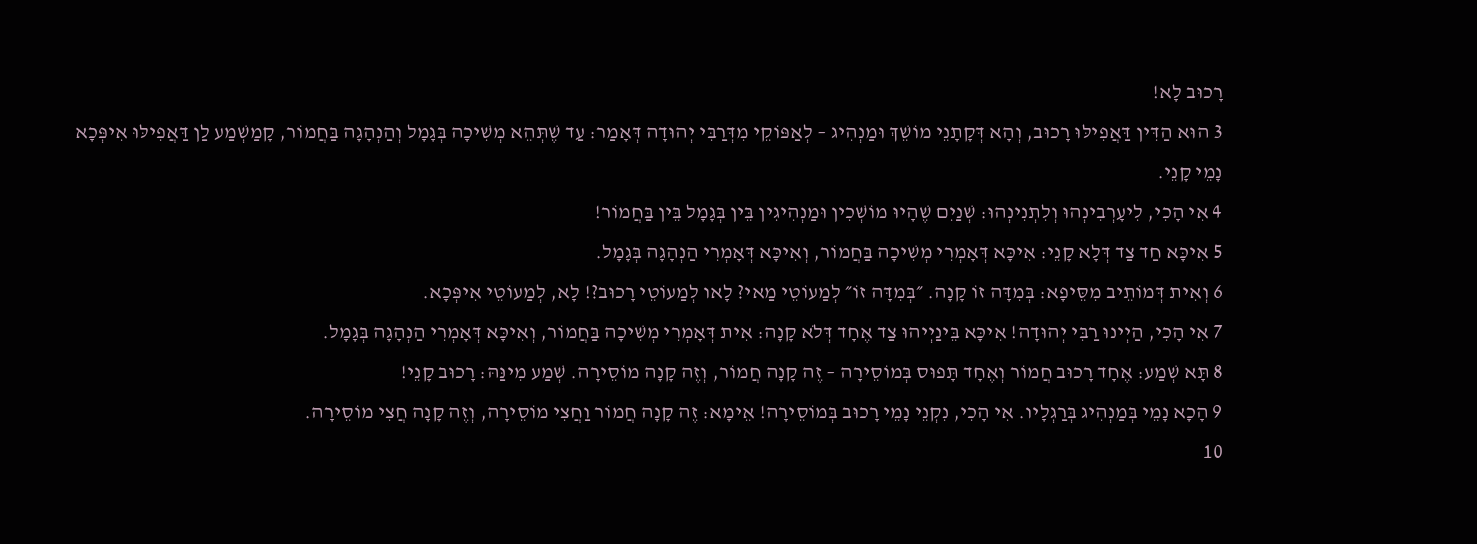רָכוּב לָא!
3 הוּא הַדִּין דַּאֲפִילּוּ רָכוּב, וְהָא דְּקָתָנֵי מוֹשֵׁךְ וּמַנְהִיג – לְאַפּוֹקֵי מִדְּרַבִּי יְהוּדָה דְּאָמַר: עַד שֶׁתְּהֵא מְשִׁיכָה בְּגָמָל וְהַנְהָגָה בַּחֲמוֹר, קָמַשְׁמַע לַן דַּאֲפִילּוּ אִיפְּכָא נָמֵי קָנֵי.
4 אִי הָכִי, לִיעָרְבִינְהוּ וְלִתְנִינְהוּ: שְׁנַיִם שֶׁהָיוּ מוֹשְׁכִין וּמַנְהִיגִין בֵּין בְּגָמָל בֵּין בַּחֲמוֹר!
5 אִיכָּא חַד צַד דְּלָא קָנֵי: אִיכָּא דְּאָמְרִי מְשִׁיכָה בַּחֲמוֹר, וְאִיכָּא דְּאָמְרִי הַנְהָגָה בְּגָמָל.
6 וְאִית דְּמוֹתֵיב מִסֵּיפָא: בְּמִדָּה זוֹ קָנָה. ״בְּמִדָּה זוֹ״ לְמַעוֹטֵי מַאי? לָאו לְמַעוֹטֵי רָכוּב?! לָא, לְמַעוֹטֵי אִיפְּכָא.
7 אִי הָכִי, הַיְינוּ רַבִּי יְהוּדָה! אִיכָּא בֵּינַיְיהוּ צַד אֶחָד דְּלֹא קָנָה: אִית דְּאָמְרִי מְשִׁיכָה בַּחֲמוֹר, וְאִיכָּא דְּאָמְרִי הַנְהָגָה בְּגָמָל.
8 תָּא שְׁמַע: אֶחָד רָכוּב חֲמוֹר וְאֶחָד תָּפוּס בְּמוֹסֵירָה – זֶה קָנָה חֲמוֹר, וְזֶה קָנָה מוֹסֵירָה. שְׁמַע מִינַּהּ: רָכוּב קָנֵי!
9 הָכָא נָמֵי בְּמַנְהִיג בְּרַגְלָיו. אִי הָכִי, נִקְנֵי נָמֵי רָכוּב בְּמוֹסֵירָה! אֵימָא: זֶה קָנָה חֲמוֹר וַחֲצִי מוֹסֵירָה, וְזֶה קָנָה חֲצִי מוֹסֵירָה.
10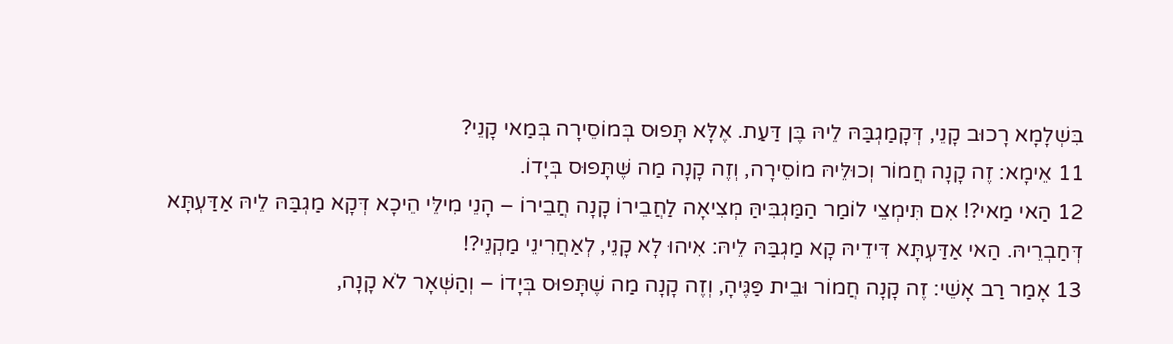בִּשְׁלָמָא רָכוּב קָנֵי, דְּקָמַגְבַּהּ לֵיהּ בֶּן דַּעַת. אֶלָּא תָּפוּס בְּמוֹסֵירָה בְּמַאי קָנֵי?
11 אֵימָא: זֶה קָנָה חֲמוֹר וְכוּלֵּיהּ מוֹסֵירָה, וְזֶה קָנָה מַה שֶּׁתָּפוּס בְּיָדוֹ.
12 הַאי מַאי?! אִם תִּימְצֵי לוֹמַר הַמַּגְבִּיהַּ מְצִיאָה לַחֲבֵירוֹ קָנָה חֲבֵירוֹ – הָנֵי מִילֵּי הֵיכָא דְּקָא מַגְבַּהּ לֵיהּ אַדַּעְתָּא דְּחַבְרֵיהּ. הַאי אַדַּעְתָּא דִּידֵיהּ קָא מַגְבַּהּ לֵיהּ: אִיהוּ לָא קָנֵי, לְאַחֲרִינֵי מַקְנֵי?!
13 אָמַר רַב אָשֵׁי: זֶה קָנָה חֲמוֹר וּבֵית פַּגֶּיהָ, וְזֶה קָנָה מַה שֶׁתָּפוּס בְּיָדוֹ – וְהַשְּׁאָר לֹא קָנָה,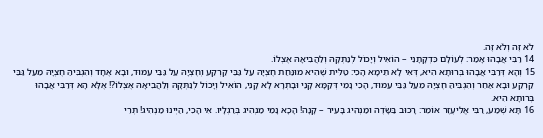לֹא זֶה וְלֹא זֶה.
14 רַבִּי אֲבָהוּ אָמַר: לְעוֹלָם כִּדְקָתָנֵי – הוֹאִיל וְיָכוֹל לְנַתְּקָהּ וְלַהֲבִיאָהּ אֶצְלוֹ.
15 וְהָא דְּרַבִּי אֲבָהוּ בְּרוּתָא הִיא, דְּאִי לָא תֵּימָא הָכִי: טַלִּית שֶׁהִיא מוּנַּחַת חֶצְיָהּ עַל גַּבֵּי קַרְקַע וְחֶצְיָהּ עַל גַּבֵּי עַמּוּד, וּבָא אֶחָד וְהִגְבִּיהַּ חֶצְיָהּ מֵעַל גַּבֵּי קַרְקַע וּבָא אַחֵר וְהִגְבִּיהַּ חֶצְיָהּ מֵעַל גַּבֵּי עַמּוּד, הָכִי נָמֵי דְּקַמָּא קָנֵי וּבָתְרָא לָא קָנֵי, הוֹאִיל וְיָכוֹל לְנַתְּקָהּ וְלַהֲבִיאָהּ אֶצְלוֹ?! אֶלָּא הָא דְּרַבִּי אֲבָהוּ בְּרוּתָא הִיא.
16 תָּא שְׁמַע, רַבִּי אֱלִיעֶזֶר אוֹמֵר: רָכוּב בַּשָּׂדֶה וּמַנְהִיג בָּעִיר – קָנָה! הָכָא נָמֵי מַנְהִיג בְּרַגְלָיו. אִי הָכִי, הַיְינוּ מַנְהִיג! תְּרֵי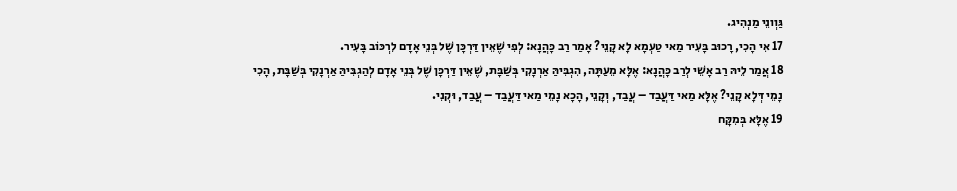גַּוְונֵי מַנְהִיג.
17 אִי הָכִי, רָכוּב בָּעִיר מַאי טַעְמָא לָא קָנֵי? אָמַר רַב כָּהֲנָא: לְפִי שֶׁאֵין דַּרְכָּן שֶׁל בְּנֵי אָדָם לִרְכּוֹב בָּעִיר.
18 אֲמַר לֵיהּ רַב אָשֵׁי לְרַב כָּהֲנָא: אֶלָּא מֵעַתָּה, הִגְבִּיהַּ אַרְנָקִי בְּשַׁבָּת, שֶׁאֵין דַּרְכָּן שֶׁל בְּנֵי אָדָם לְהַגְבִּיהַּ אַרְנָקִי בְּשַׁבָּת, הָכִי נָמֵי דְּלָא קָנֵי? אֶלָּא מַאי דַּעֲבַד – עֲבַד, וְקָנֵי, הָכָא נָמֵי מַאי דַּעֲבַד – עֲבַד, וּקְנִי.
19 אֶלָּא בְּמִקָּח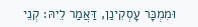וּמִמְכָּר עָסְקִינַן, דַּאֲמַר לֵיהּ: קְנֵי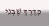כְּדֶרֶךְ שֶׁבְּנֵי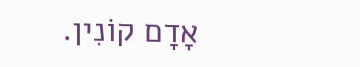אָדָם קוֹנִין.